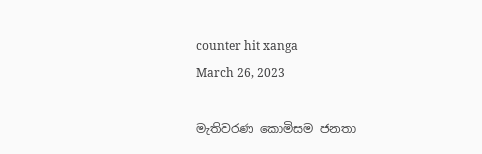counter hit xanga
March 26, 2023

මැතිවරණ කොමිසම ජනතා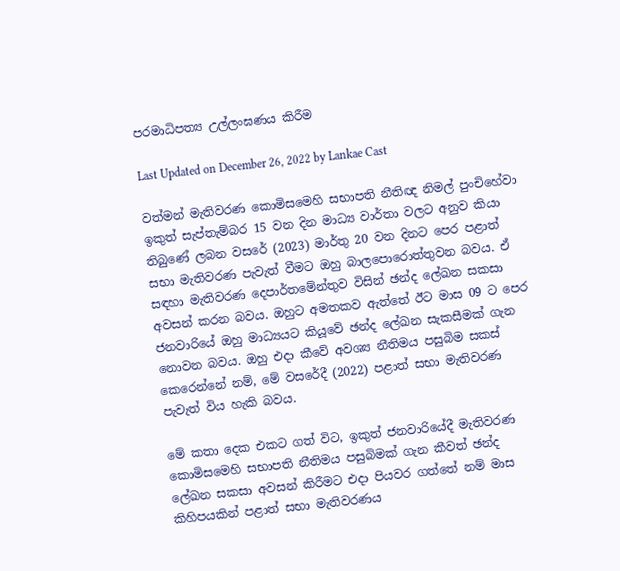පරමාධිපත්‍ය උල්ලංඝණය කිරීම

Last Updated on December 26, 2022 by Lankae Cast

වත්මන් මැතිවරණ කොමිසමෙහි සභාපති නීතිඥ නිමල් පුංචිහේවා ඉකුත් සැප්තැම්බර 15 වන දින මාධ්‍ය වාර්තා වලට අනුව කියා තිබුණේ ලබන වසරේ (2023) මාර්තු 20 වන දිනට පෙර පළාත් සභා මැතිවරණ පැවැත් වීමට ඔහු බාලපොරොත්තුවන බවය. ඒ සඳහා මැතිවරණ දෙපාර්තමේන්තුව විසින් ඡන්ද ලේඛන සකසා අවසන් කරන බවය. ඔහුට අමතකව ඇත්තේ ඊට මාස 09 ට පෙර ජනවාරියේ ඔහු මාධ්‍යයට කියූවේ ඡන්ද ලේඛන සැකසීමක් ගැන නොවන බවය. ඔහු එදා කීවේ අවශ්‍ය නීතිමය පසුබිම සකස් කෙරෙන්නේ නම්, මේ වසරේදී (2022) පළාත් සභා මැතිවරණ පැවැත් විය හැකි බවය.

මේ කතා දෙක එකට ගත් විට, ඉකුත් ජනවාරියේදී මැතිවරණ කොමිසමෙහි සභාපති නීතිමය පසුබිමක් ගැන කීවත් ඡන්ද ලේඛන සකසා අවසන් කිරීමට එදා පියවර ගත්තේ නම් මාස කිහිපයකින් පළාත් සභා මැතිවරණය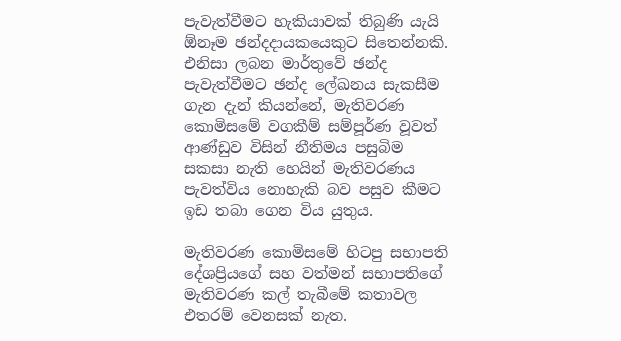පැවැත්වීමට හැකියාවක් තිබුණි යැයි ඕනෑම ඡන්දදායකයෙකුට සිතෙන්නකි. එනිසා ලබන මාර්තුවේ ඡන්ද පැවැත්වීමට ඡන්ද ලේඛනය සැකසීම ගැන දැන් කියන්නේ, මැතිවරණ කොමිසමේ වගකීම් සම්පූර්ණ වූවත් ආණ්ඩුව විසින් නීතිමය පසුබිම සකසා නැති හෙයින් මැතිවරණය පැවත්විය නොහැකි බව පසුව කීමට ඉඩ තබා ගෙන විය යුතුය.

මැතිවරණ කොමිසමේ හිටපු සභාපති දේශප්‍රියගේ සහ වත්මන් සභාපතිගේ මැතිවරණ කල් තැබීමේ කතාවල එතරම් වෙනසක් නැත.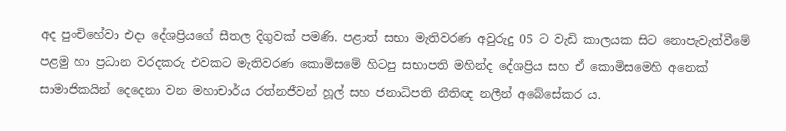අද පුංචිහේවා එදා දේශප්‍රියගේ සීතල දිගුවක් පමණි. පළාත් සභා මැතිවරණ අවුරුදු 05 ට වැඩි කාලයක සිට නොපැවැත්වීමේ පළමු හා ප්‍රධාන වරදකරු එවකට මැතිවරණ කොමිසමේ හිටපු සභාපති මහින්ද දේශප්‍රිය සහ ඒ කොමිසමෙහි අනෙක් සාමාජිකයින් දෙදෙනා වන මහාචාර්ය රත්නජීවන් හූල් සහ ජනාධිපති නීතිඥ නලීන් අබේසේකර ය.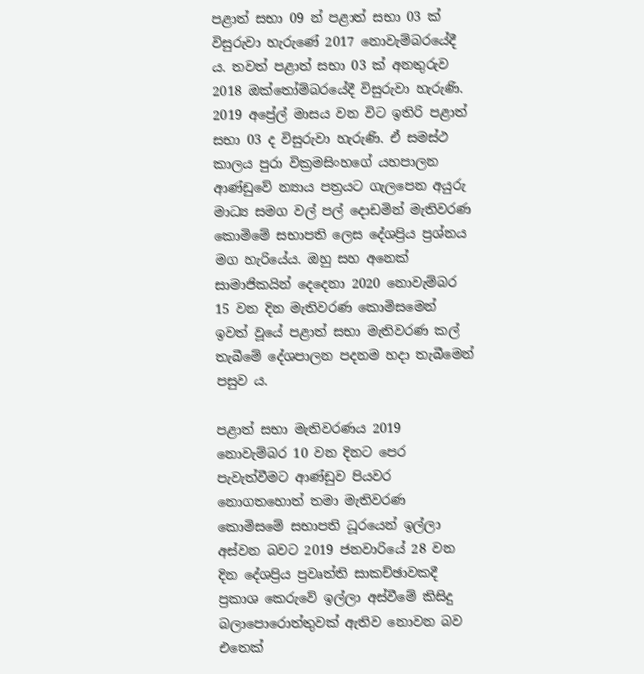පළාත් සභා 09 න් පළාත් සභා 03 ක් විසුරුවා හැරුණේ 2017 නොවැම්බරයේදී ය. තවත් පළාත් සභා 03 ක් අනතුරුව 2018 ඔක්තෝම්බරයේදී විසුරුවා හැරුණි. 2019 අප්‍රේල් මාසය වන විට ඉතිරි පළාත් සභා 03 ද විසුරුවා හැරුණි. ඒ සමස්ථ කාලය පුරා වික්‍රමසිංහගේ යහපාලන ආණ්ඩුවේ න්‍යාය පත්‍රයට ගැලපෙන අයුරු මාධ්‍ය සමග වල් පල් දොඩමින් මැතිවරණ කොමිමේ සභාපති ලෙස දේශප්‍රිය ප්‍රශ්නය මග හැරියේය. ඔහු සහ අනෙක් සාමාජිකයින් දෙදෙනා 2020 නොවැම්බර 15 වන දින මැතිවරණ කොමිසමෙන් ඉවත් වූයේ පළාත් සභා මැතිවරණ කල් තැබීමේ දේශපාලන පදනම හදා තැබීමෙන් පසුව ය.

පළාත් සභා මැතිවරණය 2019 නොවැම්බර 10 වන දිනට පෙර පැවැත්වීමට ආණ්ඩුව පියවර නොගතහොත් තමා මැතිවරණ කොමිසමේ සභාපති ධූරයෙන් ඉල්ලා අස්වන බවට 2019 ජනවාරියේ 28 වන දින දේශප්‍රිය ප්‍රවෘත්ති සාකච්ඡාවකදී ප්‍රකාශ කෙරුවේ ඉල්ලා අස්වීමේ කිසිදු බලාපොරොත්තුවක් ඇතිව නොවන බව එතෙක්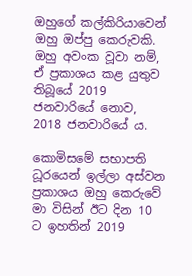ඔහුගේ කල්කිරියාවෙන් ඔහු ඔප්පු කෙරුවකි. ඔහු අවංක වූවා නම්, ඒ ප්‍රකාශය කළ යුතුව තිබූයේ 2019 ජනවාරියේ නොව, 2018 ජනවාරියේ ය.

කොමිසමේ සභාපති ධූරයෙන් ඉල්ලා අස්වන ප්‍රකාශය ඔහු කෙරුවේ මා විසින් ඊට දින 10 ට ඉහතින් 2019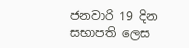ජනවාරි 19 දින සභාපති ලෙස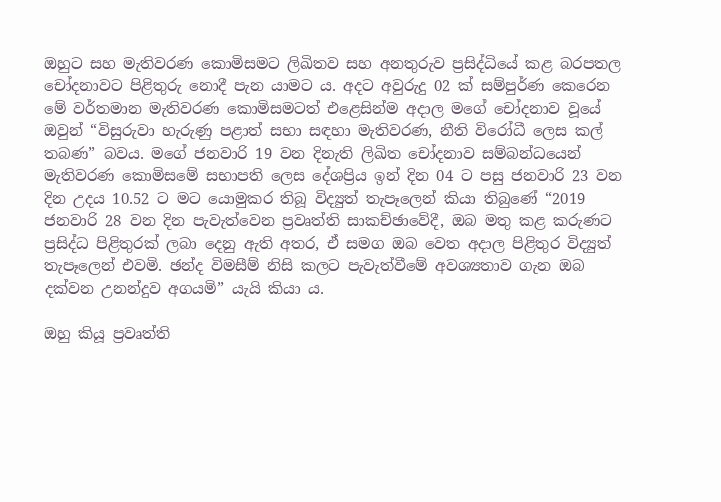ඔහුට සහ මැතිවරණ කොමිසමට ලිඛිතව සහ අනතුරුව ප්‍රසිද්ධියේ කළ බරපතල චෝදනාවට පිළිතුරු නොදී පැන යාමට ය. අදට අවුරුදු 02 ක් සම්පුර්ණ කෙරෙන මේ වර්තමාන මැතිවරණ කොමිසමටත් එළෙසින්ම අදාල මගේ චෝදනාව වූයේ ඔවුන් “විසුරුවා හැරුණු පළාත් සභා සඳහා මැතිවරණ, නීති විරෝධී ලෙස කල් තබණ” බවය. මගේ ජනවාරි 19 වන දිනැති ලිඛිත චෝදනාව සම්බන්ධයෙන් මැතිවරණ කොමිසමේ සභාපති ලෙස දේශප්‍රිය ඉන් දින 04 ට පසු ජනවාරි 23 වන දින උදය 10.52 ට මට යොමුකර තිබූ විද්‍යුත් තැපෑලෙන් කියා තිබුණේ “2019 ජනවාරි 28 වන දින පැවැත්වෙන ප්‍රවෘත්ති සාකච්ඡාවේදී, ඔබ මතු කළ කරුණට ප්‍රසිද්ධ පිළිතුරක් ලබා දෙනු ඇති අතර, ඒ සමග ඔබ වෙත අදාල පිළිතුර විද්‍යුත් තැපෑලෙන් එවමි. ඡන්ද විමසීම් නිසි කලට පැවැත්වීමේ අවශ්‍යතාව ගැන ඔබ දක්වන උනන්දුව අගයමි” යැයි කියා ය.

ඔහු කියූ ප්‍රවෘත්ති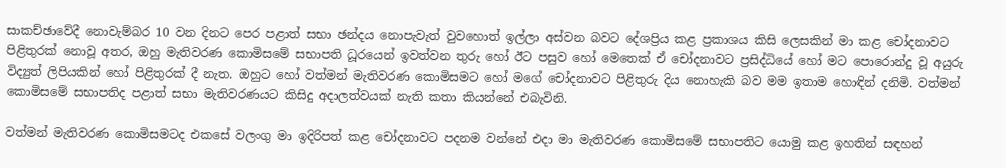සාකච්ඡාවේදී නොවැම්බර 10 වන දිනට පෙර පළාත් සභා ඡන්දය නොපැවැත් වුවහොත් ඉල්ලා අස්වන බවට දේශප්‍රිය කළ ප්‍රකාශය කිසි ලෙසකින් මා කළ චෝදනාවට පිළිතුරක් නොවූ අතර, ඔහු මැතිවරණ කොමිසමේ සභාපති ධූරයෙන් ඉවත්වන තුරු හෝ ඊට පසුව හෝ මෙතෙක් ඒ චෝදනාවට ප්‍රසිද්ධියේ හෝ මට පොරොන්දු වූ අයුරු විද්‍යුත් ලිපියකින් හෝ පිළිතුරක් දී නැත. ඔහුට හෝ වත්මන් මැතිවරණ කොමිසමට හෝ මගේ චෝදනාවට පිළිතුරු දිය නොහැකි බව මම ඉතාම හොඳින් දනිමි. වත්මන් කොමිසමේ සභාපතිද පළාත් සභා මැතිවරණයට කිසිදු අදාලත්වයක් නැති කතා කියන්නේ එබැවිනි.

වත්මන් මැතිවරණ කොමිසමටද එකසේ වලංගු මා ඉදිරිපත් කළ චෝදනාවට පදනම වන්නේ එදා මා මැතිවරණ කොමිසමේ සභාපතිට යොමු කළ ඉහතින් සඳහන්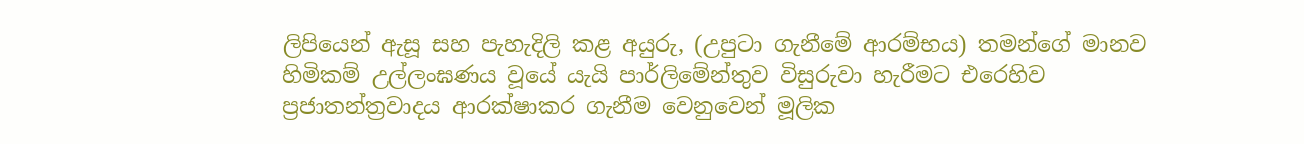ලිපියෙන් ඇසූ සහ පැහැදිලි කළ අයුරු, (උපුටා ගැනීමේ ආරම්භය) තමන්ගේ මානව හිමිකම් උල්ලංඝණය වූයේ යැයි පාර්ලිමේන්තුව විසුරුවා හැරීමට එරෙහිව ප්‍රජාතන්ත්‍රවාදය ආරක්ෂාකර ගැනීම වෙනුවෙන් මූලික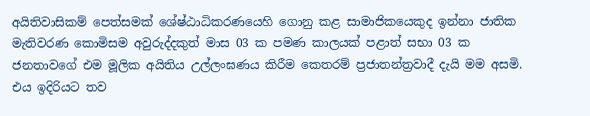අයිතිවාසිකම් පෙත්සමක් ශේෂ්ඨාධිකරණයෙහි ගොනු කළ සාමාජිකයෙකුද ඉන්නා ජාතික මැතිවරණ කොමිසම අවුරුද්දකුත් මාස 03 ක පමණ කාලයක් පළාත් සභා 03 ක ජනතාවගේ එම මූලික අයිතිය උල්ලංඝණය කිරීම කෙතරම් ප්‍රජාතන්ත්‍රවාදී දැයි මම අසමි. එය ඉදිරියට තව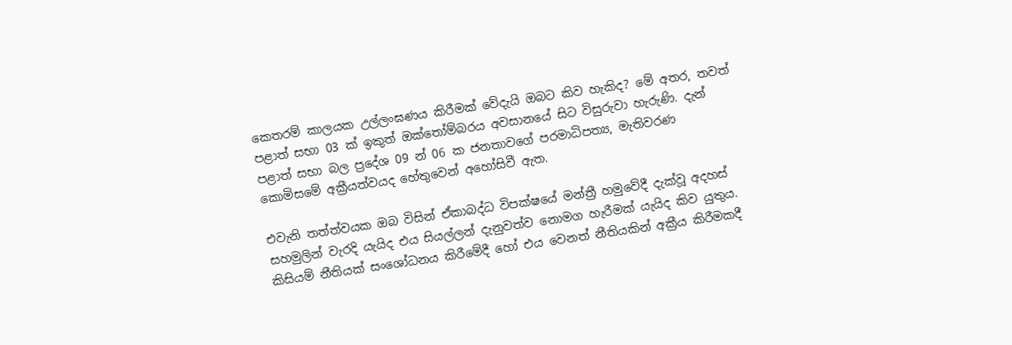කෙතරම් කාලයක උල්ලංඝණය කිරීමක් වේදැයි ඔබට කිව හැකිද? මේ අතර, තවත් පළාත් සභා 03 ක් ඉකුත් ඔක්තෝම්බරය අවසානයේ සිට විසුරුවා හැරුණි. දැන් පළාත් සභා බල ප්‍රදේශ 09 න් 06 ක ජනතාවගේ පරමාධිපත්‍ය, මැතිවරණ කොමිසමේ අක්‍රීයත්වයද හේතුවෙන් අහෝසිවී ඇත.

එවැනි තත්ත්වයක ඔබ විසින් ඒකාබද්ධ විපක්ෂයේ මන්ත්‍රී හමුවේදී දැක්වූ අදහස් සහමුලින් වැරදි යැයිද එය සියල්ලන් දැනුවත්ව නොමග හැරීමක් යැයිද කිව යුතුය. කිසියම් නීතියක් සංශෝධනය කිරීමේදී හෝ එය වෙනත් නීතියකින් අක්‍රීය කිරීමකදී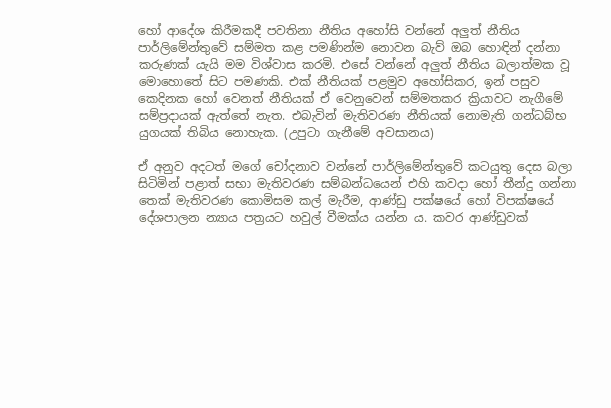හෝ ආදේශ කිරීමකදී පවතිනා නීතිය අහෝසි වන්නේ අලුත් නීතිය පාර්ලිමේන්තුවේ සම්මත කළ පමණින්ම නොවන බැව් ඔබ හොඳින් දන්නා කරුණක් යැයි මම විශ්වාස කරමි. එසේ වන්නේ අලුත් නීතිය බලාත්මක වූ මොහොතේ සිට පමණකි. එක් නීතියක් පළමුව අහෝසිකර, ඉන් පසුව කෙදිනක හෝ වෙනත් නීතියක් ඒ වෙනුවෙන් සම්මතකර ක්‍රියාවට නැගීමේ සම්ප්‍රදායක් ඇත්තේ නැත. එබැවින් මැතිවරණ නීතියක් නොමැති ගන්ධබ්භ යුගයක් තිබිය නොහැක. (උපුටා ගැනීමේ අවසානය)

ඒ අනුව අදටත් මගේ චෝදනාව වන්නේ පාර්ලිමේන්තුවේ කටයුතු දෙස බලා සිටිමින් පළාත් සභා මැතිවරණ සම්බන්ධයෙන් එහි කවදා හෝ තීන්දු ගන්නා තෙක් මැතිවරණ කොමිසම කල් මැරීම, ආණ්ඩු පක්ෂයේ හෝ විපක්ෂයේ දේශපාලන න්‍යාය පත්‍රයට හවුල් වීමක්ය යන්න ය. කවර ආණ්ඩුවක්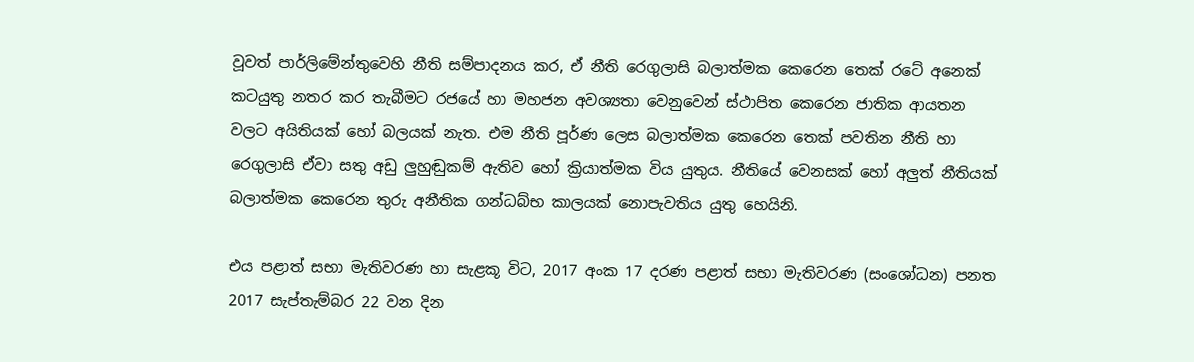වූවත් පාර්ලිමේන්තුවෙහි නීති සම්පාදනය කර, ඒ නීති රෙගුලාසි බලාත්මක කෙරෙන තෙක් රටේ අනෙක් කටයුතු නතර කර තැබීමට රජයේ හා මහජන අවශ්‍යතා වෙනුවෙන් ස්ථාපිත කෙරෙන ජාතික ආයතන වලට අයිතියක් හෝ බලයක් නැත. එම නීති පූර්ණ ලෙස බලාත්මක කෙරෙන තෙක් පවතින නීති හා රෙගුලාසි ඒවා සතු අඩු ලුහුඬුකම් ඇතිව හෝ ක්‍රියාත්මක විය යුතුය. නීතියේ වෙනසක් හෝ අලුත් නීතියක් බලාත්මක කෙරෙන තුරු අනීතික ගන්ධබ්භ කාලයක් නොපැවතිය යුතු හෙයිනි.

එය පළාත් සභා මැතිවරණ හා සැළකූ විට, 2017 අංක 17 දරණ පළාත් සභා මැතිවරණ (සංශෝධන) පනත 2017 සැප්තැම්බර 22 වන දින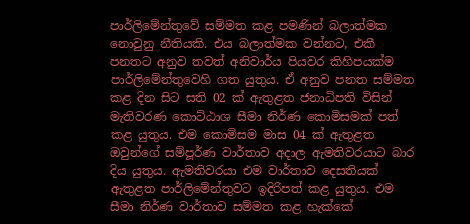පාර්ලිමේන්තුවේ සම්මත කළ පමණින් බලාත්මක නොවුනු නීතියකි. එය බලාත්මක වන්නට, එකී පනතට අනුව තවත් අනිවාර්ය පියවර කිහිපයක්ම පාර්ලිමේන්තුවෙහි ගත යුතුය. ඒ අනුව පනත සම්මත කළ දින සිට සති 02 ක් ඇතුළත ජනාධිපති විසින් මැතිවරණ කොට්ඨාශ සීමා නිර්ණ කොමිසමක් පත් කළ යුතුය. එම කොමිසම මාස 04 ක් ඇතුළත ඔවුන්ගේ සම්පූර්ණ වාර්තාව අදාල ඇමතිවරයාට බාර දිය යුතුය. ඇමතිවරයා එම වාර්තාව දෙසතියක් ඇතුළත පාර්ලිමේන්තුවට ඉදිරිපත් කළ යුතුය. එම සීමා නිර්ණ වාර්තාව සම්මත කළ හැක්කේ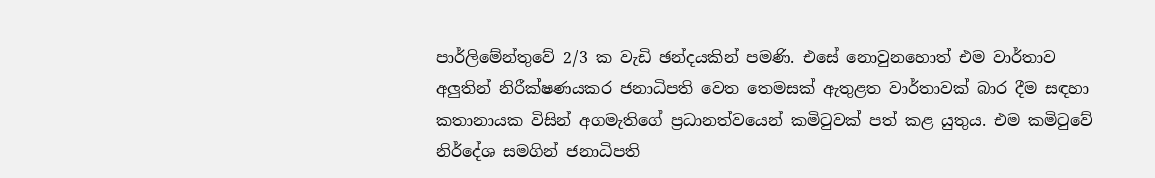පාර්ලිමේන්තුවේ 2/3 ක වැඩි ඡන්දයකින් පමණි. එසේ නොවුනහොත් එම වාර්තාව අලුතින් නිරීක්ෂණයකර ජනාධිපති වෙත තෙමසක් ඇතුළත වාර්තාවක් බාර දීම සඳහා කතානායක විසින් අගමැතිගේ ප්‍රධානත්වයෙන් කමිටුවක් පත් කළ යුතුය. එම කමිටුවේ නිර්දේශ සමගින් ජනාධිපති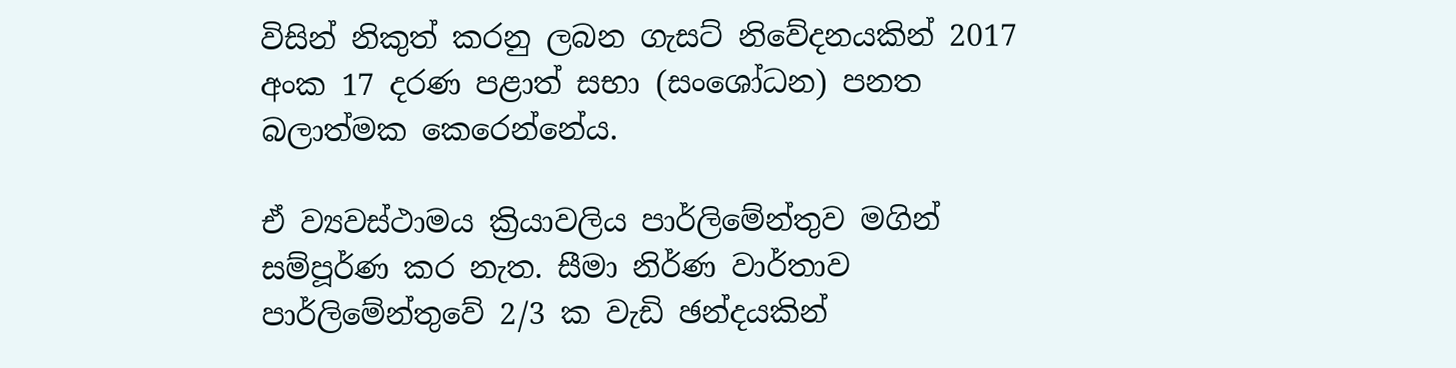විසින් නිකුත් කරනු ලබන ගැසට් නිවේදනයකින් 2017 අංක 17 දරණ පළාත් සභා (සංශෝධන) පනත බලාත්මක කෙරෙන්නේය.

ඒ ව්‍යවස්ථාමය ක්‍රියාවලිය පාර්ලිමේන්තුව මගින් සම්පූර්ණ කර නැත. සීමා නිර්ණ වාර්තාව පාර්ලිමේන්තුවේ 2/3 ක වැඩි ඡන්දයකින්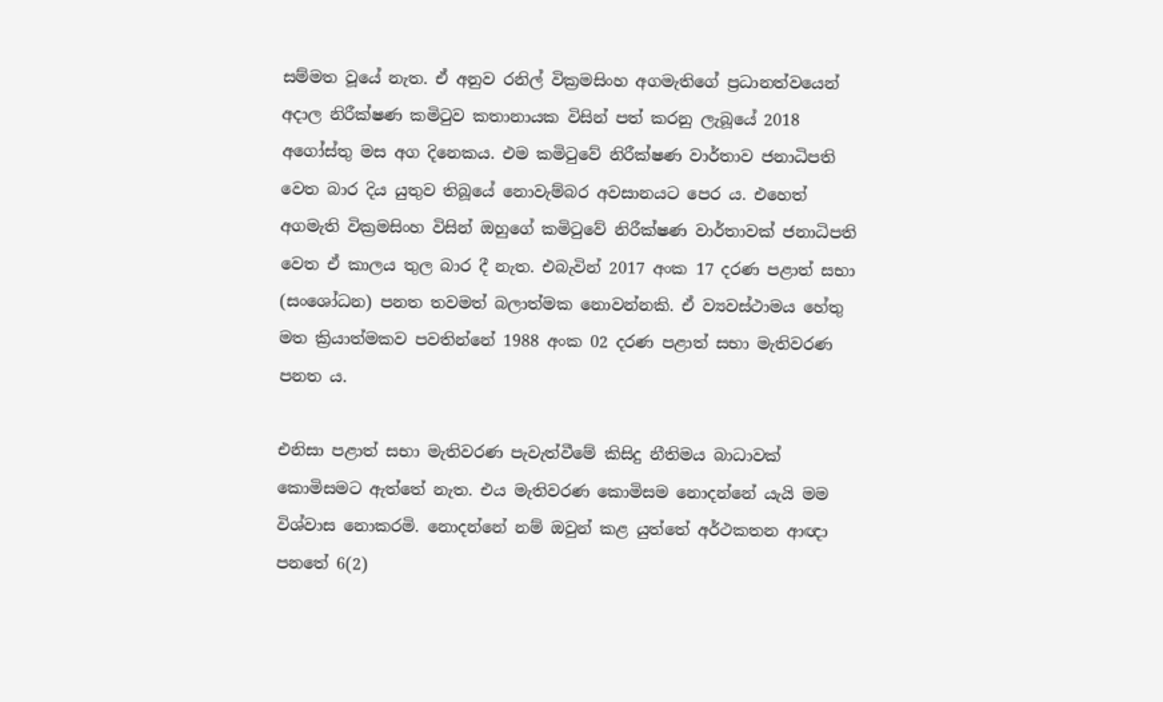සම්මත වූයේ නැත. ඒ අනුව රනිල් වික්‍රමසිංහ අගමැතිගේ ප්‍රධානත්වයෙන් අදාල නිරීක්ෂණ කමිටුව කතානායක විසින් පත් කරනු ලැබූයේ 2018 අගෝස්තු මස අග දිනෙකය. එම කමිටුවේ නිරීක්ෂණ වාර්තාව ජනාධිපති වෙත බාර දිය යුතුව තිබූයේ නොවැම්බර අවසානයට පෙර ය. එහෙත් අගමැති වික්‍රමසිංහ විසින් ඔහුගේ කමිටුවේ නිරීක්ෂණ වාර්තාවක් ජනාධිපති වෙත ඒ කාලය තුල බාර දී නැත. එබැවින් 2017 අංක 17 දරණ පළාත් සභා (සංශෝධන) පනත තවමත් බලාත්මක නොවන්නකි. ඒ ව්‍යවස්ථාමය හේතු මත ක්‍රියාත්මකව පවතින්නේ 1988 අංක 02 දරණ පළාත් සභා මැතිවරණ පනත ය.

එනිසා පළාත් සභා මැතිවරණ පැවැත්වීමේ කිසිදු නීතිමය බාධාවක් කොමිසමට ඇත්තේ නැත. එය මැතිවරණ කොමිසම නොදන්නේ යැයි මම විශ්වාස නොකරමි. නොදන්නේ නම් ඔවුන් කළ යුත්තේ අර්ථකතන ආඥා පනතේ 6(2)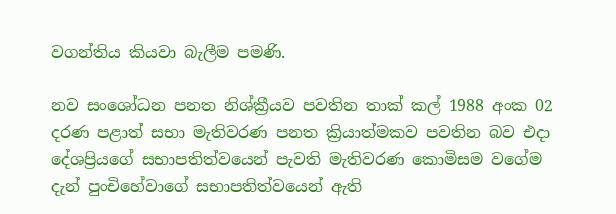වගන්තිය කියවා බැලීම පමණි.

නව සංශෝධන පනත නිශ්ක්‍රීයව පවතින තාක් කල් 1988 අංක 02 දරණ පළාත් සභා මැතිවරණ පනත ක්‍රියාත්මකව පවතින බව එදා දේශප්‍රියගේ සභාපතිත්වයෙන් පැවති මැතිවරණ කොමිසම වගේම දැන් පුංචිහේවාගේ සභාපතිත්වයෙන් ඇති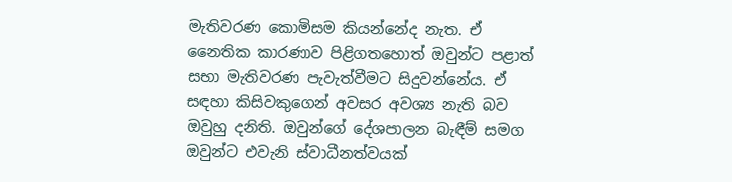මැතිවරණ කොමිසම කියන්නේද නැත. ඒ නෛතික කාරණාව පිළිගතහොත් ඔවුන්ට පළාත් සභා මැතිවරණ පැවැත්වීමට සිදුවන්නේය. ඒ සඳහා කිසිවකුගෙන් අවසර අවශ්‍ය නැති බව ඔවුහු දනිති. ඔවුන්ගේ දේශපාලන බැඳීම් සමග ඔවුන්ට එවැනි ස්වාධීනත්වයක්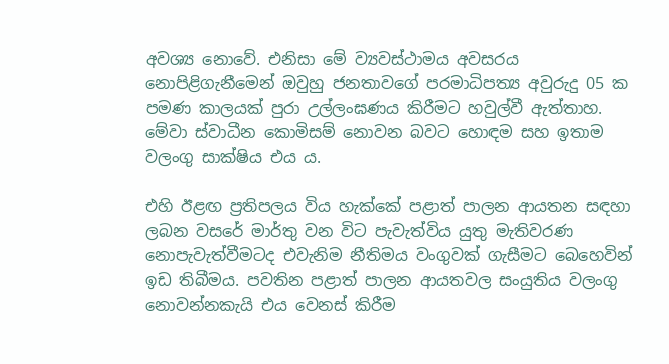අවශ්‍ය නොවේ. එනිසා මේ ව්‍යවස්ථාමය අවසරය නොපිළිගැනීමෙන් ඔවුහු ජනතාවගේ පරමාධිපත්‍ය අවුරුදු 05 ක පමණ කාලයක් පුරා උල්ලංඝණය කිරීමට හවුල්වී ඇත්තාහ. මේවා ස්වාධීන කොමිසම් නොවන බවට හොඳම සහ ඉතාම වලංගු සාක්ෂිය එය ය.

එහි ඊළඟ ප්‍රතිපලය විය හැක්කේ පළාත් පාලන ආයතන සඳහා ලබන වසරේ මාර්තු වන විට පැවැත්විය යුතු මැතිවරණ නොපැවැත්වීමටද එවැනිම නීතිමය වංගුවක් ගැසීමට බෙහෙවින් ඉඩ තිබීමය. පවතින පළාත් පාලන ආයතවල සංයුතිය වලංගු නොවන්නකැයි එය වෙනස් කිරීම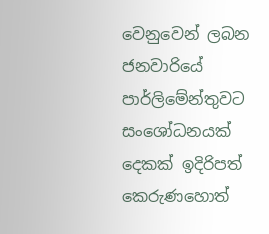වෙනුවෙන් ලබන ජනවාරියේ පාර්ලිමේන්තුවට සංශෝධනයක් දෙකක් ඉදිරිපත් කෙරුණහොත්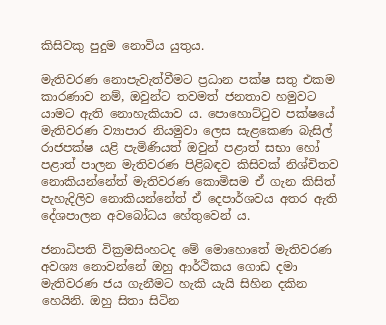කිසිවකු පුදුම නොවිය යුතුය.

මැතිවරණ නොපැවැත්වීමට ප්‍රධාන පක්ෂ සතු එකම කාරණාව නම්, ඔවුන්ට තවමත් ජනතාව හමුවට යාමට ඇති නොහැකියාව ය. පොහොට්ටුව පක්ෂයේ මැතිවරණ ව්‍යාපාර නියමුවා ලෙස සැළකෙණ බැසිල් රාජපක්ෂ යළි පැමිණියත් ඔවුන් පළාත් සභා හෝ පළාත් පාලන මැතිවරණ පිළිබඳව කිසිවක් නිශ්චිතව නොකියන්නේත් මැතිවරණ කොමිසම ඒ ගැන කිසිත් පැහැදිලිව නොකියන්නේත් ඒ දෙපාර්ශවය අතර ඇති දේශපාලන අවබෝධය හේතුවෙන් ය.

ජනාධිපති වික්‍රමසිංහටද මේ මොහොතේ මැතිවරණ අවශ්‍ය නොවන්නේ ඔහු ආර්ථිකය ගොඩ දමා මැතිවරණ ජය ගැනීමට හැකි යැයි සිහින දකින හෙයිනි. ඔහු සිතා සිටින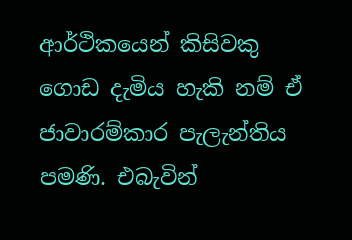ආර්ථිකයෙන් කිසිවකු ගොඩ දැමිය හැකි නම් ඒ ජාවාරම්කාර පැලැන්තිය පමණි. එබැවින්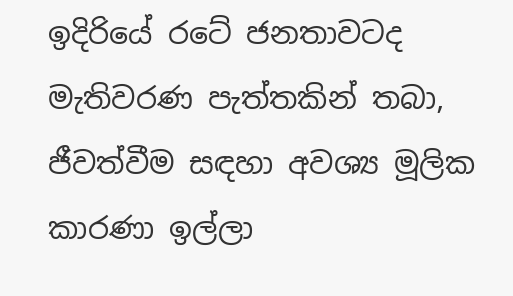ඉදිරියේ රටේ ජනතාවටද මැතිවරණ පැත්තකින් තබා, ජීවත්වීම සඳහා අවශ්‍ය මූලික කාරණා ඉල්ලා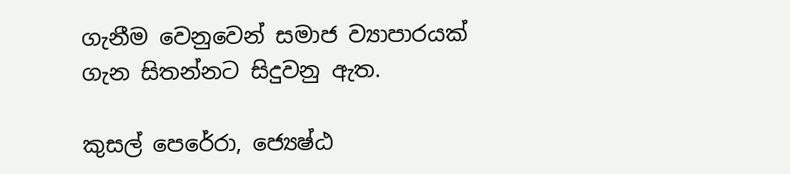ගැනීම වෙනුවෙන් සමාජ ව්‍යාපාරයක් ගැන සිතන්නට සිදුවනු ඇත.

කුසල් පෙරේරා, ජ්‍යෙෂ්ඨ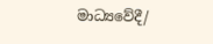මාධ්‍යවේදී/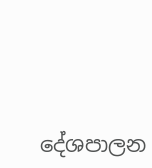දේශපාලන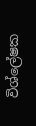විශ්ලේෂක